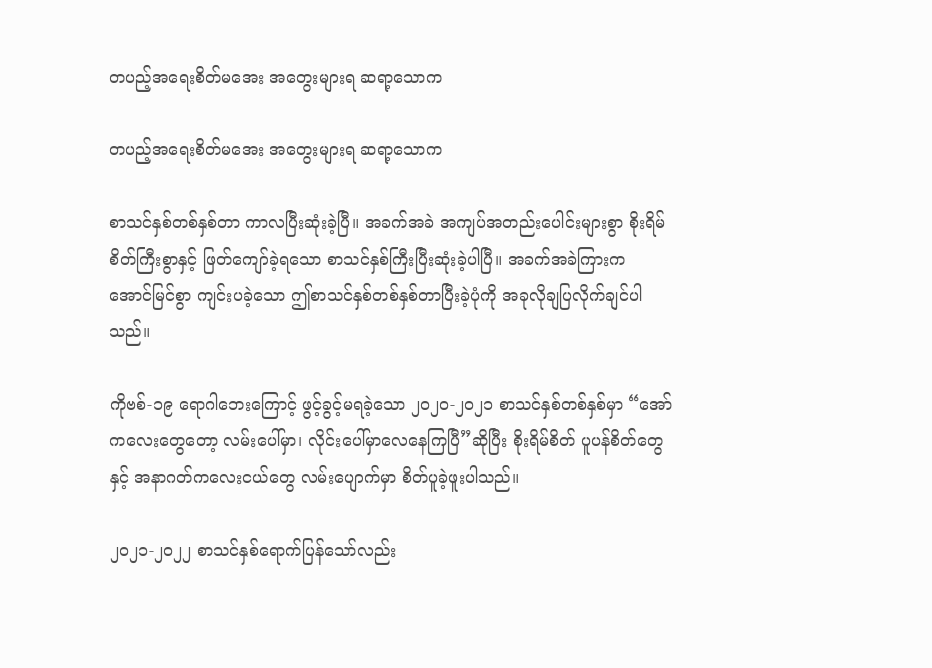တပည့်အရေးစိတ်မအေး အတွေးများရ ဆရာ့သောက

တပည့်အရေးစိတ်မအေး အတွေးများရ ဆရာ့သောက

စာသင်နှစ်တစ်နှစ်တာ ကာလပြီးဆုံးခဲ့ပြီ။ အခက်အခဲ အကျပ်အတည်းပေါင်းများစွာ စိုးရိမ်စိတ်ကြီးစွာနှင့် ဖြတ်ကျော်ခဲ့ရသော စာသင်နှစ်ကြီးပြီးဆုံးခဲ့ပါပြီ။ အခက်အခဲကြားက   အောင်မြင်စွာ ကျင်းပခဲ့သော ဤစာသင်နှစ်တစ်နှစ်တာပြီးခဲ့ပုံကို အခုလိုချပြလိုက်ချင်ပါသည်။

ကိုဗစ်-၁၉ ရောဂါဘေးကြောင့် ဖွင့်ခွင့်မရခဲ့သော ၂၀၂၀-၂၀၂၁ စာသင်နှစ်တစ်နှစ်မှာ “အော် ကလေးတွေတော့ လမ်းပေါ်မှာ၊ လိုင်းပေါ်မှာလေနေကြပြီ”ဆိုပြီး စိုးရိမ်စိတ် ပူပန်စိတ်တွေနှင့် အနာဂတ်ကလေးငယ်တွေ လမ်းပျောက်မှာ စိတ်ပူခဲ့ဖူးပါသည်။

၂၀၂၁-၂၀၂၂ စာသင်နှစ်ရောက်ပြန်သော်လည်း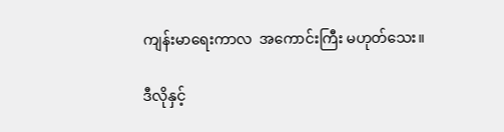ကျန်းမာရေးကာလ  အကောင်းကြီး မဟုတ်သေး။

ဒီလိုနှင့်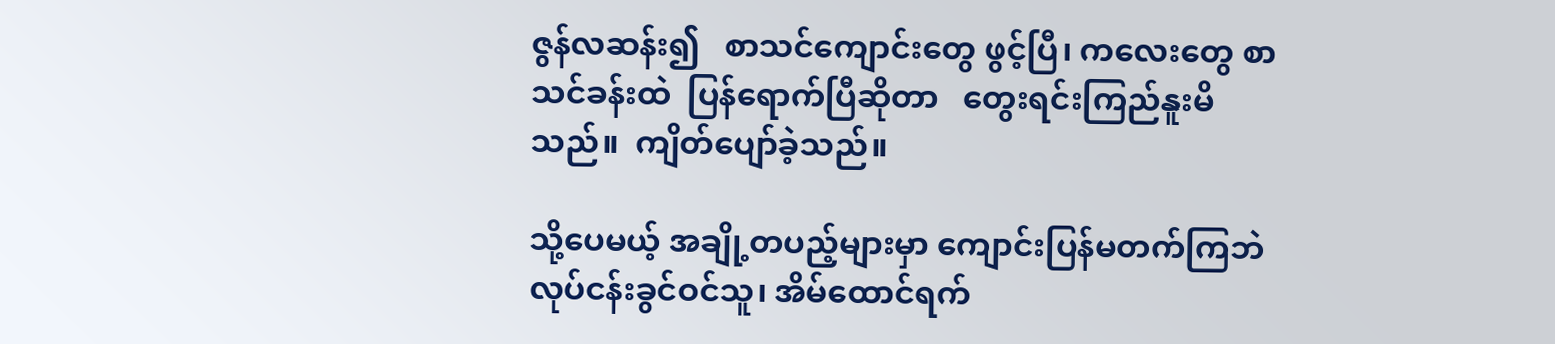ဇွန်လဆန်း၍   စာသင်ကျောင်းတွေ ဖွင့်ပြီ၊ ကလေးတွေ စာသင်ခန်းထဲ  ပြန်ရောက်ပြီဆိုတာ   တွေးရင်းကြည်နူးမိသည်။  ကျိတ်ပျော်ခဲ့သည်။

သို့ပေမယ့် အချို့တပည့်များမှာ ကျောင်းပြန်မတက်ကြဘဲ လုပ်ငန်းခွင်ဝင်သူ၊ အိမ်ထောင်ရက်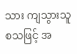သား ကျသွားသူစသဖြင့် အ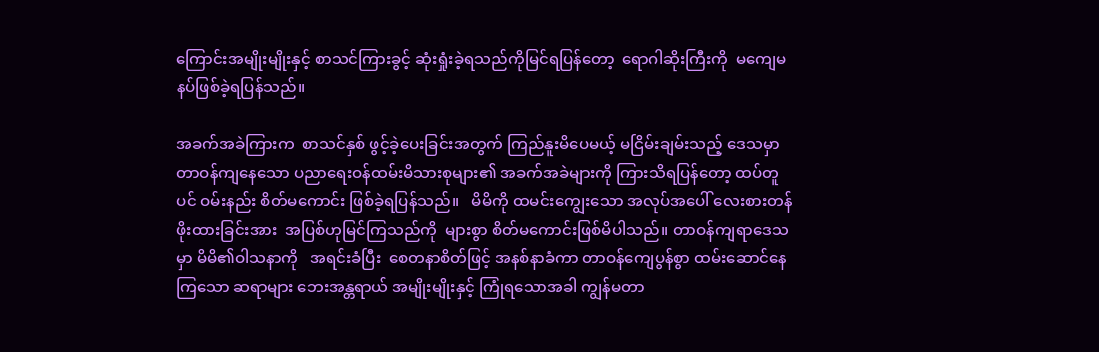ကြောင်းအမျိုးမျိုးနှင့် စာသင်ကြားခွင့် ဆုံးရှုံးခဲ့ရသည်ကိုမြင်ရပြန်တော့  ရောဂါဆိုးကြီးကို  မကျေမနပ်ဖြစ်ခဲ့ရပြန်သည်။

အခက်အခဲကြားက  စာသင်နှစ် ဖွင့်ခဲ့ပေးခြင်းအတွက် ကြည်နူးမိပေမယ့် မငြိမ်းချမ်းသည့် ဒေသမှာ တာဝန်ကျနေသော ပညာရေးဝန်ထမ်းမိသားစုများ၏ အခက်အခဲများကို ကြားသိရပြန်တော့ ထပ်တူပင် ဝမ်းနည်း စိတ်မကောင်း ဖြစ်ခဲ့ရပြန်သည်။   မိမိကို ထမင်းကျွေးသော အလုပ်အပေါ် လေးစားတန်ဖိုးထားခြင်းအား  အပြစ်ဟုမြင်ကြသည်ကို  များစွာ စိတ်မကောင်းဖြစ်မိပါသည်။ တာဝန်ကျရာဒေသမှာ မိမိ၏ဝါသနာကို   အရင်းခံပြီး  စေတနာစိတ်ဖြင့် အနစ်နာခံကာ တာဝန်ကျေပွန်စွာ ထမ်းဆောင်နေကြသော ဆရာများ ဘေးအန္တရာယ် အမျိုးမျိုးနှင့် ကြုံရသောအခါ ကျွန်မတာ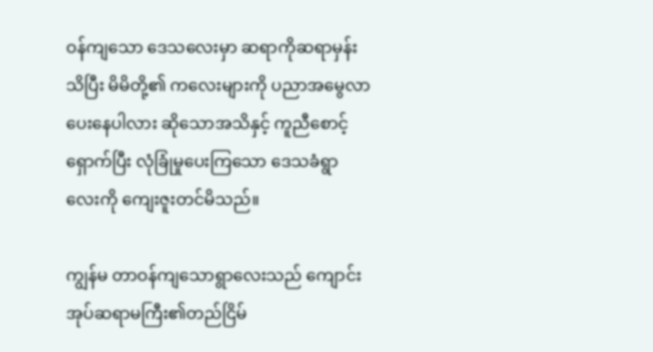ဝန်ကျသော ဒေသလေးမှာ ဆရာကိုဆရာမှန်းသိပြီး မိမိတို့၏ ကလေးများကို ပညာအမွေလာပေးနေပါလား ဆိုသောအသိနှင့် ကူညီစောင့်ရှောက်ပြီး လုံခြုံမှုပေးကြသော ဒေသခံရွာလေးကို ကျေးဇူးတင်မိသည်။

ကျွန်မ တာဝန်ကျသောရွာလေးသည် ကျောင်းအုပ်ဆရာမကြီး၏တည်ငြိမ်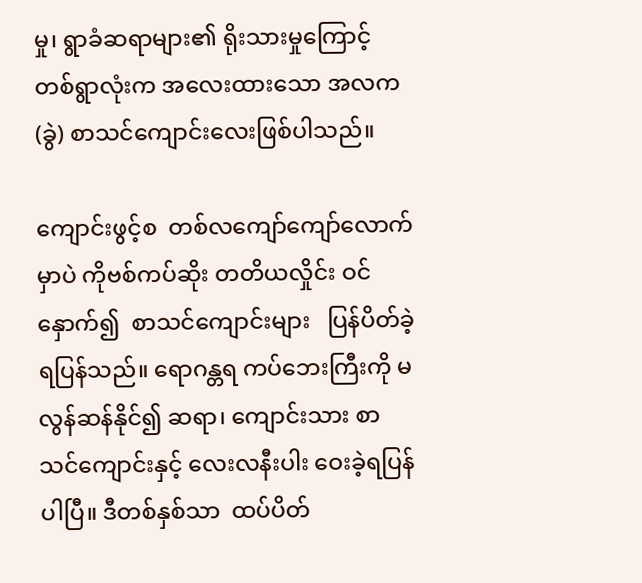မှု၊ ရွာခံဆရာများ၏ ရိုးသားမှုကြောင့် တစ်ရွာလုံးက အလေးထားသော အလက(ခွဲ) စာသင်ကျောင်းလေးဖြစ်ပါသည်။

ကျောင်းဖွင့်စ  တစ်လကျော်ကျော်လောက်မှာပဲ ကိုဗစ်ကပ်ဆိုး တတိယလှိုင်း ဝင်နှောက်၍  စာသင်ကျောင်းများ   ပြန်ပိတ်ခဲ့ရပြန်သည်။ ရောဂန္တရ ကပ်ဘေးကြီးကို မလွန်ဆန်နိုင်၍ ဆရာ၊ ကျောင်းသား စာသင်ကျောင်းနှင့် လေးလနီးပါး ဝေးခဲ့ရပြန်ပါပြီ။ ဒီတစ်နှစ်သာ  ထပ်ပိတ်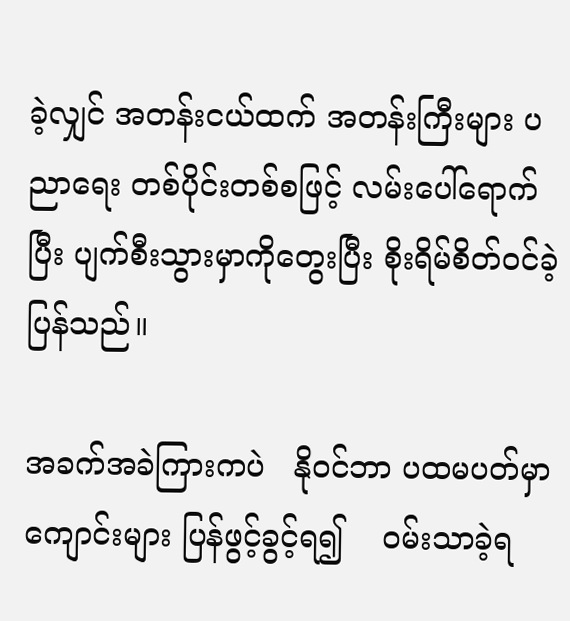ခဲ့လျှင် အတန်းငယ်ထက် အတန်းကြီးများ ပညာရေး တစ်ပိုင်းတစ်စဖြင့် လမ်းပေါ်ရောက်ပြီး ပျက်စီးသွားမှာကိုတွေးပြီး စိုးရိမ်စိတ်ဝင်ခဲ့ပြန်သည်။

အခက်အခဲကြားကပဲ   နိုဝင်ဘာ ပထမပတ်မှာ ကျောင်းများ ပြန်ဖွင့်ခွင့်ရ၍    ဝမ်းသာခဲ့ရ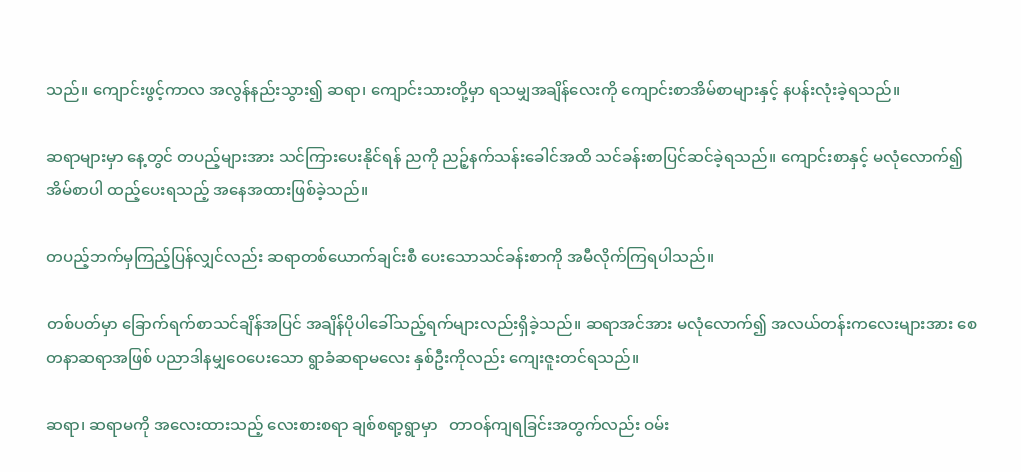သည်။ ကျောင်းဖွင့်ကာလ အလွန်နည်းသွား၍ ဆရာ၊ ကျောင်းသားတို့မှာ ရသမျှအချိန်လေးကို ကျောင်းစာအိမ်စာများနှင့် နပန်းလုံးခဲ့ရသည်။

ဆရာများမှာ နေ့တွင် တပည့်များအား သင်ကြားပေးနိုင်ရန် ညကို ညဉ့်နက်သန်းခေါင်အထိ သင်ခန်းစာပြင်ဆင်ခဲ့ရသည်။ ကျောင်းစာနှင့် မလုံလောက်၍ အိမ်စာပါ ထည့်ပေးရသည့် အနေအထားဖြစ်ခဲ့သည်။

တပည့်ဘက်မှကြည့်ပြန်လျှင်လည်း ဆရာတစ်ယောက်ချင်းစီ ပေးသောသင်ခန်းစာကို အမီလိုက်ကြရပါသည်။

တစ်ပတ်မှာ ခြောက်ရက်စာသင်ချိန်အပြင် အချိန်ပိုပါခေါ်သည့်ရက်များလည်းရှိခဲ့သည်။ ဆရာအင်အား မလုံလောက်၍ အလယ်တန်းကလေးများအား စေတနာဆရာအဖြစ် ပညာဒါနမျှဝေပေးသော ရွာခံဆရာမလေး နှစ်ဦးကိုလည်း ကျေးဇူးတင်ရသည်။

ဆရာ၊ ဆရာမကို အလေးထားသည့် လေးစားစရာ ချစ်စရာ့ရွာမှာ   တာဝန်ကျရခြင်းအတွက်လည်း ဝမ်း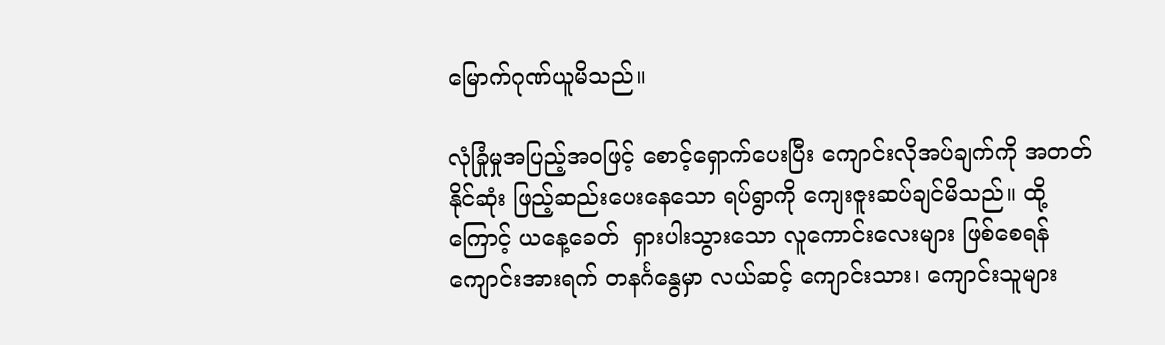မြောက်ဂုဏ်ယူမိသည်။

လုံခြုံမှုအပြည့်အဝဖြင့် စောင့်ရှောက်ပေးပြီး ကျောင်းလိုအပ်ချက်ကို အတတ်နိုင်ဆုံး ဖြည့်ဆည်းပေးနေသော ရပ်ရွာကို ကျေးဇူးဆပ်ချင်မိသည်။ ထို့ကြောင့် ယနေ့ခေတ်  ရှားပါးသွားသော လူကောင်းလေးများ ဖြစ်စေရန် ကျောင်းအားရက် တနင်္ဂနွေမှာ လယ်ဆင့် ကျောင်းသား၊ ကျောင်းသူများ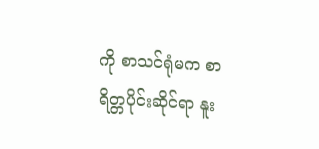ကို စာသင်ရုံမက စာရိတ္တပိုင်းဆိုင်ရာ နူး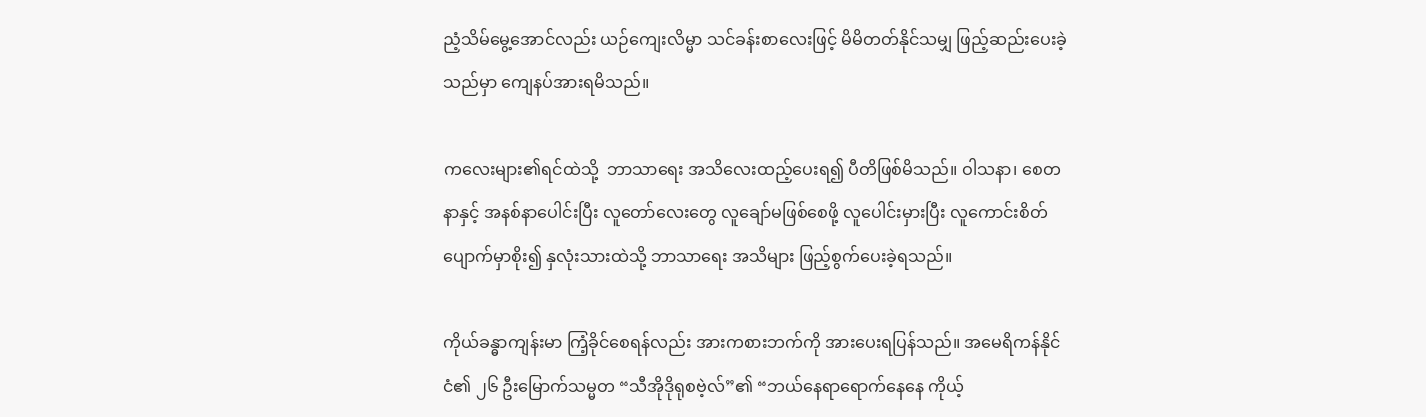ညံ့သိမ်မွေ့အောင်လည်း ယဉ်ကျေးလိမ္မာ သင်ခန်းစာလေးဖြင့် မိမိတတ်နိုင်သမျှ ဖြည့်ဆည်းပေးခဲ့သည်မှာ ကျေနပ်အားရမိသည်။

ကလေးများ၏ရင်ထဲသို့  ဘာသာရေး အသိလေးထည့်ပေးရ၍ ပီတိဖြစ်မိသည်။ ဝါသနာ၊ စေတနာနှင့် အနစ်နာပေါင်းပြီး လူတော်လေးတွေ လူချော်မဖြစ်စေဖို့ လူပေါင်းမှားပြီး လူကောင်းစိတ်ပျောက်မှာစိုး၍ နှလုံးသားထဲသို့ ဘာသာရေး အသိများ ဖြည့်စွက်ပေးခဲ့ရသည်။

ကိုယ်ခန္ဓာကျန်းမာ ကြံ့ခိုင်စေရန်လည်း အားကစားဘက်ကို အားပေးရပြန်သည်။ အမေရိကန်နိုင်ငံ၏ ၂၆ ဦးမြောက်သမ္မတ “သီအိုဒိုရုစဗဲ့လ်”၏ “ဘယ်နေရာရောက်နေနေ ကိုယ့်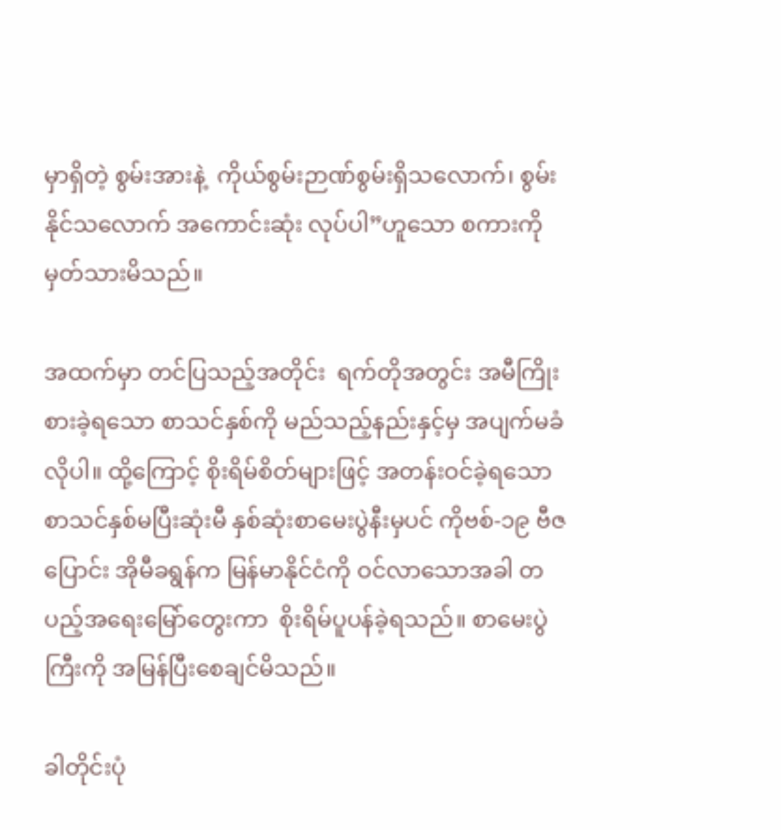မှာရှိတဲ့ စွမ်းအားနဲ့  ကိုယ်စွမ်းဉာဏ်စွမ်းရှိသလောက်၊ စွမ်းနိုင်သလောက် အကောင်းဆုံး လုပ်ပါ”ဟူသော စကားကို မှတ်သားမိသည်။

အထက်မှာ တင်ပြသည့်အတိုင်း  ရက်တိုအတွင်း အမီကြိုးစားခဲ့ရသော စာသင်နှစ်ကို မည်သည့်နည်းနှင့်မှ အပျက်မခံလိုပါ။ ထို့ကြောင့် စိုးရိမ်စိတ်များဖြင့် အတန်းဝင်ခဲ့ရသော  စာသင်နှစ်မပြီးဆုံးမီ နှစ်ဆုံးစာမေးပွဲနီးမှပင် ကိုဗစ်-၁၉ ဗီဇပြောင်း အိုမီခရွန်က မြန်မာနိုင်ငံကို ဝင်လာသောအခါ တပည့်အရေးမြော်တွေးကာ  စိုးရိမ်ပူပန်ခဲ့ရသည်။ စာမေးပွဲကြီးကို အမြန်ပြီးစေချင်မိသည်။

ခါတိုင်းပုံ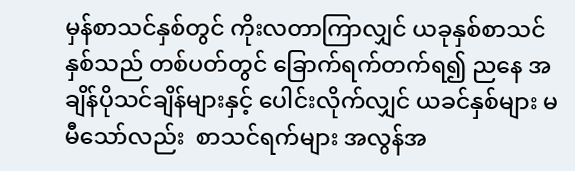မှန်စာသင်နှစ်တွင် ကိုးလတာကြာလျှင် ယခုနှစ်စာသင်နှစ်သည် တစ်ပတ်တွင် ခြောက်ရက်တက်ရ၍ ညနေ အချိန်ပိုသင်ချိန်များနှင့် ပေါင်းလိုက်လျှင် ယခင်နှစ်များ မမီသော်လည်း  စာသင်ရက်များ အလွန်အ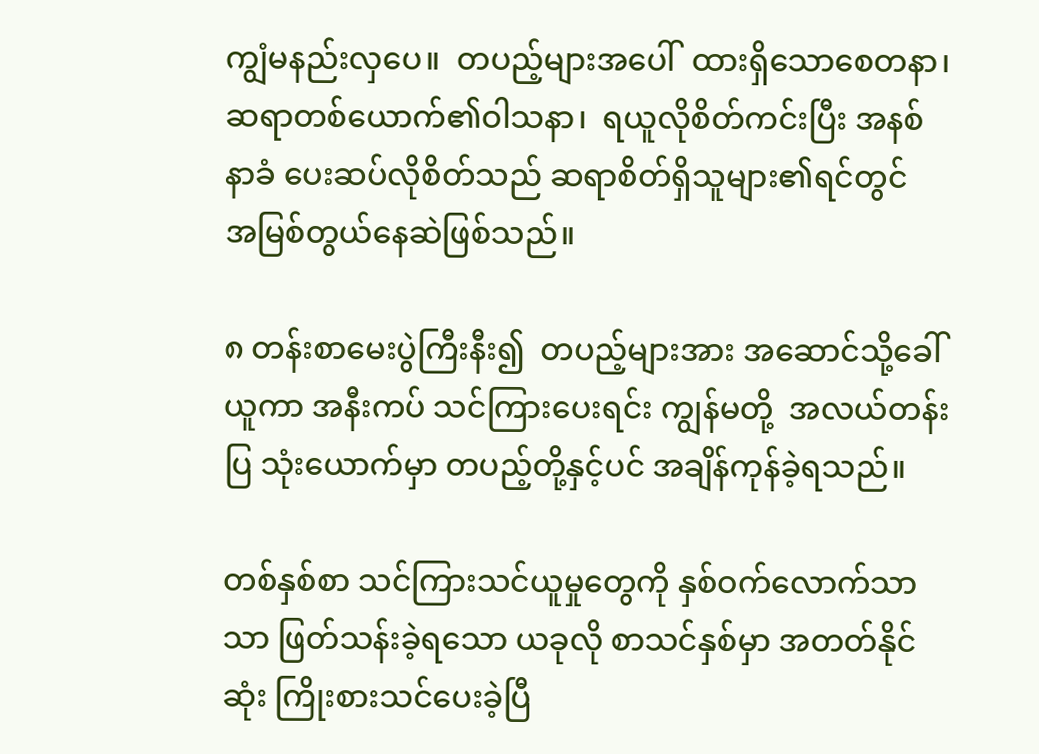ကျွံမနည်းလှပေ။  တပည့်များအပေါ်  ထားရှိသောစေတနာ၊ ဆရာတစ်ယောက်၏ဝါသနာ၊  ရယူလိုစိတ်ကင်းပြီး အနစ်နာခံ ပေးဆပ်လိုစိတ်သည် ဆရာစိတ်ရှိသူများ၏ရင်တွင်  အမြစ်တွယ်နေဆဲဖြစ်သည်။

၈ တန်းစာမေးပွဲကြီးနီး၍  တပည့်များအား အဆောင်သို့ခေါ်ယူကာ အနီးကပ် သင်ကြားပေးရင်း ကျွန်မတို့  အလယ်တန်းပြ သုံးယောက်မှာ တပည့်တို့နှင့်ပင် အချိန်ကုန်ခဲ့ရသည်။

တစ်နှစ်စာ သင်ကြားသင်ယူမှုတွေကို နှစ်ဝက်လောက်သာသာ ဖြတ်သန်းခဲ့ရသော ယခုလို စာသင်နှစ်မှာ အတတ်နိုင်ဆုံး ကြိုးစားသင်ပေးခဲ့ပြီ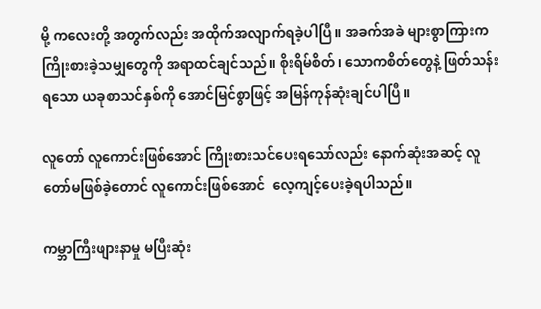မို့ ကလေးတို့ အတွက်လည်း အထိုက်အလျာက်ရခဲ့ပါပြီ။ အခက်အခဲ များစွာကြားက ကြိုးစားခဲ့သမျှတွေကို အရာထင်ချင်သည်။ စိုးရိမ်စိတ်၊ သောကစိတ်တွေနဲ့ ဖြတ်သန်းရသော ယခုစာသင်နှစ်ကို အောင်မြင်စွာဖြင့် အမြန်ကုန်ဆုံးချင်ပါပြီ။

လူတော် လူကောင်းဖြစ်အောင် ကြိုးစားသင်ပေးရသော်လည်း နောက်ဆုံးအဆင့် လူတော်မဖြစ်ခဲ့တောင် လူကောင်းဖြစ်အောင်  လေ့ကျင့်ပေးခဲ့ရပါသည်။

ကမ္ဘာကြီးဖျားနာမှု မပြီးဆုံး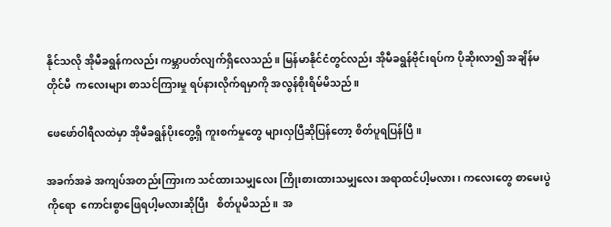နိုင်သလို အိုမီခရွန်ကလည်း ကမ္ဘာပတ်လျက်ရှိလေသည်။ မြန်မာနိုင်ငံတွင်လည်း အိုမီခရွန်ဗိုင်းရပ်က ပိုဆိုးလာ၍ အချိန်မတိုင်မီ  ကလေးများ စာသင်ကြားမှု ရပ်နားလိုက်ရမှာကို အလွန်စိုးရိမ်မိသည်။

ဖေဖော်ဝါရီလထဲမှာ အိုမီခရွန်ပိုးတွေ့ရှိ ကူးစက်မှုတွေ များလှပြီဆိုပြန်တော့ စိတ်ပူရပြန်ပြီ။

အခက်အခဲ အကျပ်အတည်းကြားက သင်ထားသမျှလေး ကြိုးစားထားသမျှလေး အရာထင်ပါ့မလား၊ ကလေးတွေ စာမေးပွဲကိုရော  ကောင်းစွာဖြေရပါ့မလားဆိုပြီး   စိတ်ပူမိသည်။  အ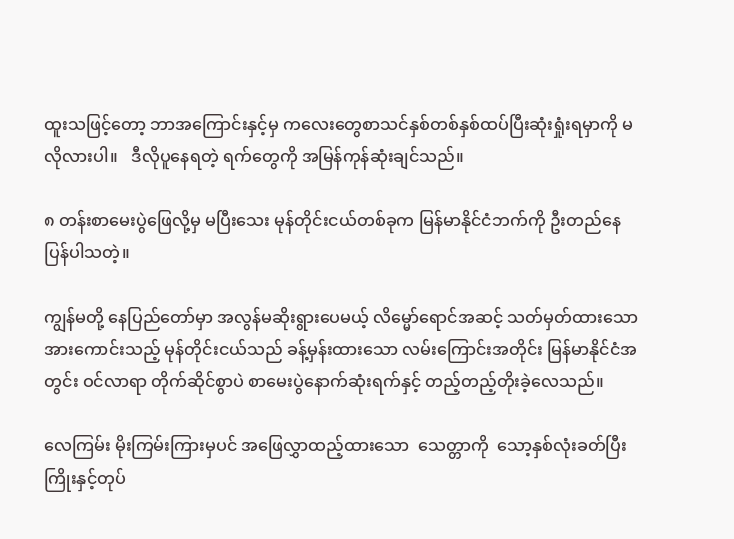ထူးသဖြင့်တော့ ဘာအကြောင်းနှင့်မှ ကလေးတွေစာသင်နှစ်တစ်နှစ်ထပ်ပြီးဆုံးရှုံးရမှာကို မလိုလားပါ။   ဒီလိုပူနေရတဲ့ ရက်တွေကို အမြန်ကုန်ဆုံးချင်သည်။

၈ တန်းစာမေးပွဲဖြေလို့မှ မပြီးသေး မုန်တိုင်းငယ်တစ်ခုက မြန်မာနိုင်ငံဘက်ကို ဦးတည်နေပြန်ပါသတဲ့။

ကျွန်မတို့ နေပြည်တော်မှာ အလွန်မဆိုးရွားပေမယ့် လိမ္မော်ရောင်အဆင့် သတ်မှတ်ထားသော အားကောင်းသည့် မုန်တိုင်းငယ်သည် ခန့်မှန်းထားသော လမ်းကြောင်းအတိုင်း မြန်မာနိုင်ငံအတွင်း ဝင်လာရာ တိုက်ဆိုင်စွာပဲ စာမေးပွဲနောက်ဆုံးရက်နှင့် တည့်တည့်တိုးခဲ့လေသည်။

လေကြမ်း မိုးကြမ်းကြားမှပင် အဖြေလွှာထည့်ထားသော  သေတ္တာကို  သော့နှစ်လုံးခတ်ပြီး ကြိုးနှင့်တုပ်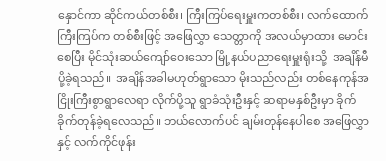နှောင်ကာ ဆိုင်ကယ်တစ်စီး၊ ကြီးကြပ်ရေးမှူးကတစ်စီး၊ လက်ထောက်ကြီးကြပ်က တစ်စီးဖြင့် အဖြေလွှာ သေတ္တာကို အလယ်မှာထား မောင်းစေပြီး မိုင်သုံးဆယ်ကျော်ဝေးသော မြို့နယ်ပညာရေးမှူးရုံးသို့  အချိန်မီပို့ခဲ့ရသည်။  အချိန်အခါမဟုတ်ရွာသော မိုးသည်လည်း တစ်နေကုန်အငြိုးကြီးစွာရွာလေရာ လိုက်ပို့သူ ရွာခံသုံးဦးနှင့် ဆရာမနှစ်ဦးမှာ ခိုက်ခိုက်တုန်ခဲ့ရလေသည်။ ဘယ်လောက်ပင် ချမ်းတုန်နေပါစေ အဖြေလွှာနှင့် လက်ကိုင်ဖုန်း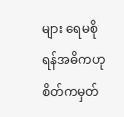များ ရေမစိုရန်အဓိကဟု စိတ်ကမှတ်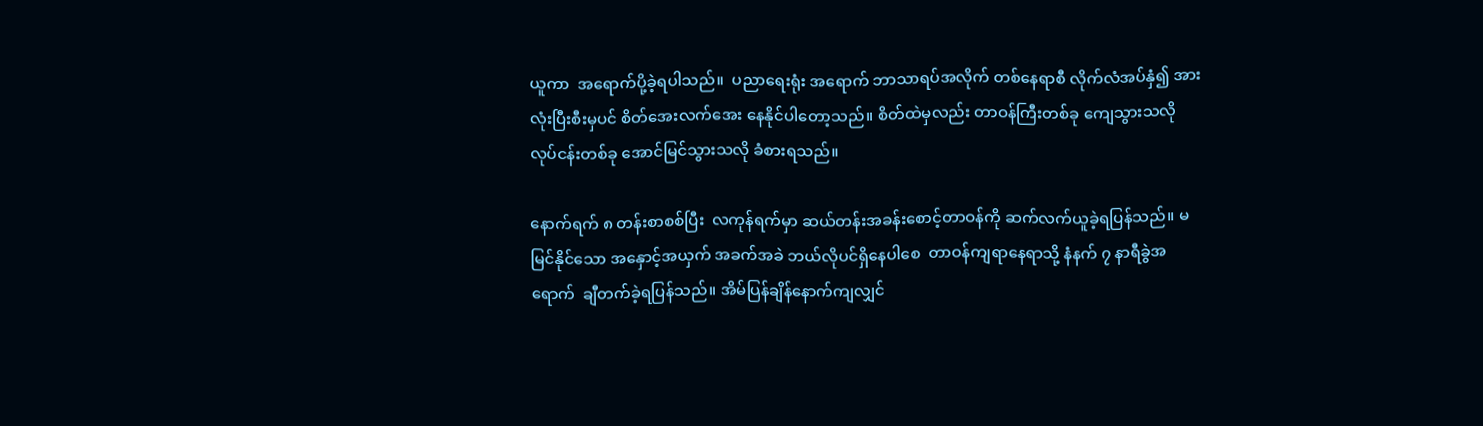ယူကာ  အရောက်ပို့ခဲ့ရပါသည်။  ပညာရေးရုံး အရောက် ဘာသာရပ်အလိုက် တစ်နေရာစီ လိုက်လံအပ်နှံ၍ အားလုံးပြီးစီးမှပင် စိတ်အေးလက်အေး နေနိုင်ပါတော့သည်။ စိတ်ထဲမှလည်း တာဝန်ကြီးတစ်ခု ကျေသွားသလို လုပ်ငန်းတစ်ခု အောင်မြင်သွားသလို ခံစားရသည်။

နောက်ရက် ၈ တန်းစာစစ်ပြီး  လကုန်ရက်မှာ ဆယ်တန်းအခန်းစောင့်တာဝန်ကို ဆက်လက်ယူခဲ့ရပြန်သည်။ မမြင်နိုင်သော အနှောင့်အယှက် အခက်အခဲ ဘယ်လိုပင်ရှိနေပါစေ  တာဝန်ကျရာနေရာသို့ နံနက် ၇ နာရီခွဲအရောက်  ချီတက်ခဲ့ရပြန်သည်။ အိမ်ပြန်ချိန်နောက်ကျလျှင်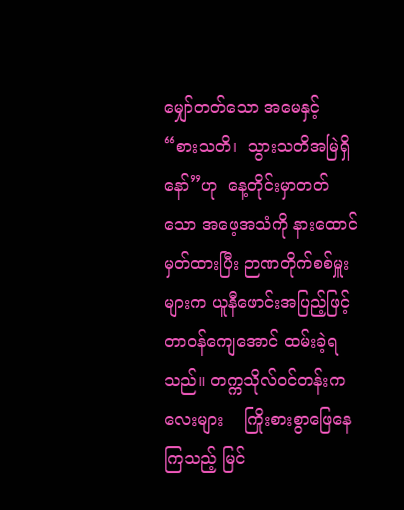မျှော်တတ်သော အမေနှင့် “စားသတိ၊  သွားသတိအမြဲရှိနော်”ဟု  နေ့တိုင်းမှာတတ်သော အဖေ့အသံကို နားထောင်မှတ်ထားပြီး ဉာဏတိုက်စစ်မှူးများက ယူနီဖောင်းအပြည့်ဖြင့် တာဝန်ကျေအောင် ထမ်းခဲ့ရသည်။ တက္ကသိုလ်ဝင်တန်းကလေးများ    ကြိုးစားစွာဖြေနေကြသည့် မြင်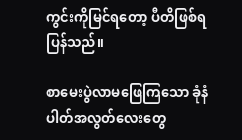ကွင်းကိုမြင်ရတော့ ပီတိဖြစ်ရပြန်သည်။

စာမေးပွဲလာမဖြေကြသော ခုံနံပါတ်အလွတ်လေးတွေ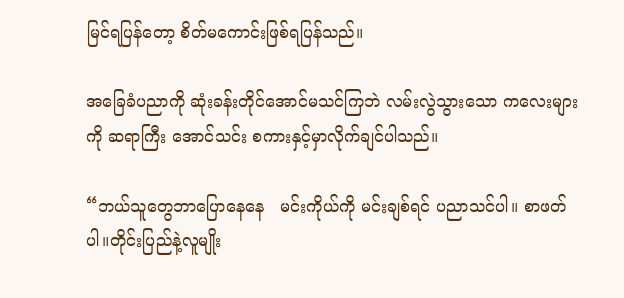မြင်ရပြန်တော့ စိတ်မကောင်းဖြစ်ရပြန်သည်။

အခြေခံပညာကို ဆုံးခန်းတိုင်အောင်မသင်ကြဘဲ လမ်းလွဲသွားသော ကလေးများကို ဆရာကြီး အောင်သင်း စကားနှင့်မှာလိုက်ချင်ပါသည်။

“ဘယ်သူတွေဘာပြောနေနေ   မင်းကိုယ်ကို မင်းချစ်ရင် ပညာသင်ပါ။ စာဖတ်ပါ။တိုင်းပြည်နဲ့လူမျိုး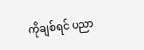ကိုချစ်ရင် ပညာ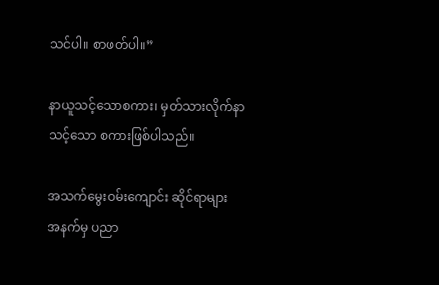သင်ပါ။ စာဖတ်ပါ။”

နာယူသင့်သောစကား၊ မှတ်သားလိုက်နာသင့်သော စကားဖြစ်ပါသည်။

အသက်မွေးဝမ်းကျောင်း ဆိုင်ရာများ  အနက်မှ ပညာ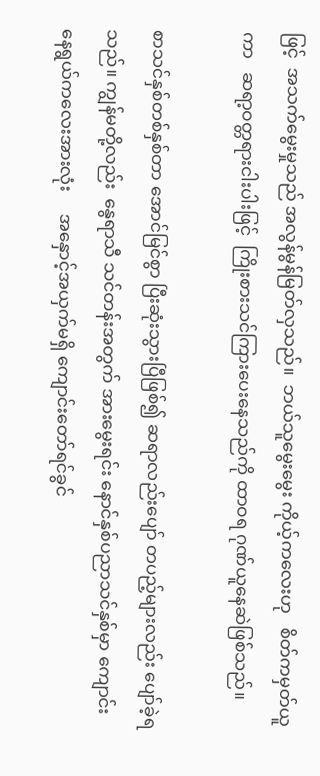ဖြင့်  အသက်မွေးမှုသည် အလွန်မွန်မြတ်လှသည်။  ဘယ်သူမွေးမွေး ကိုယ့်ကလေးဟု   စိတ်ကမှတ်ယူကာ   ဆရာ့ဝတ္တရားငါးပါးဖြင့်  ကြိုးစားသင်ကြားပေးနေသည်ကို ထာဝရ ဂုဏ်ယူနေဆဲဖြစ်သည်။

စာသင်နှစ်တစ်နှစ်တာ အောင်မြင်စွာ ပြီးဆုံးသွားပြီဖြစ်၍ ဆရာလည်းပျော် တပည့်များလည်း ပျော်ခဲ့ရသည်။ ကျွန်မတို့လည်း  နွေရာသီ သင်တန်းအတွက် အားမွေးရင်း နောင်နှစ်ပညာသင်နှစ်မှာ ကျောင်းနေရွယ်ကလေးအားလုံး     အနှောင့်အယှက်မရှိ ကျောင်းတော်ရင်ခွင်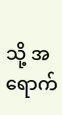သို့ အရောက်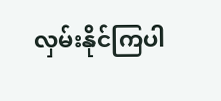လှမ်းနိုင်ကြပါ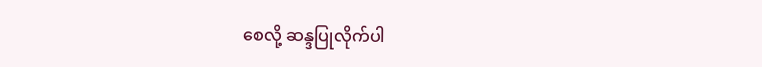စေလို့ ဆန္ဒပြုလိုက်ပါ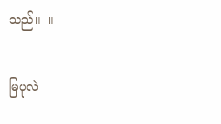သည်။  ။

မြပုလဲ